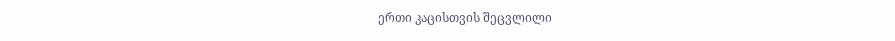ერთი კაცისთვის შეცვლილი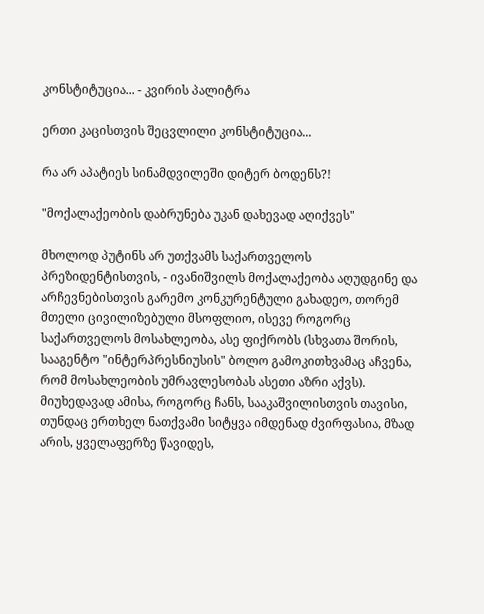კონსტიტუცია... - კვირის პალიტრა

ერთი კაცისთვის შეცვლილი კონსტიტუცია...

რა არ აპატიეს სინამდვილეში დიტერ ბოდენს?!

"მოქალაქეობის დაბრუნება უკან დახევად აღიქვეს"

მხოლოდ პუტინს არ უთქვამს საქართველოს პრეზიდენტისთვის, - ივანიშვილს მოქალაქეობა აღუდგინე და არჩევნებისთვის გარემო კონკურენტული გახადეო, თორემ მთელი ცივილიზებული მსოფლიო, ისევე როგორც საქართველოს მოსახლეობა, ასე ფიქრობს (სხვათა შორის, სააგენტო "ინტერპრესნიუსის" ბოლო გამოკითხვამაც აჩვენა, რომ მოსახლეობის უმრავლესობას ასეთი აზრი აქვს). მიუხედავად ამისა, როგორც ჩანს, სააკაშვილისთვის თავისი, თუნდაც ერთხელ ნათქვამი სიტყვა იმდენად ძვირფასია, მზად არის, ყველაფერზე წავიდეს,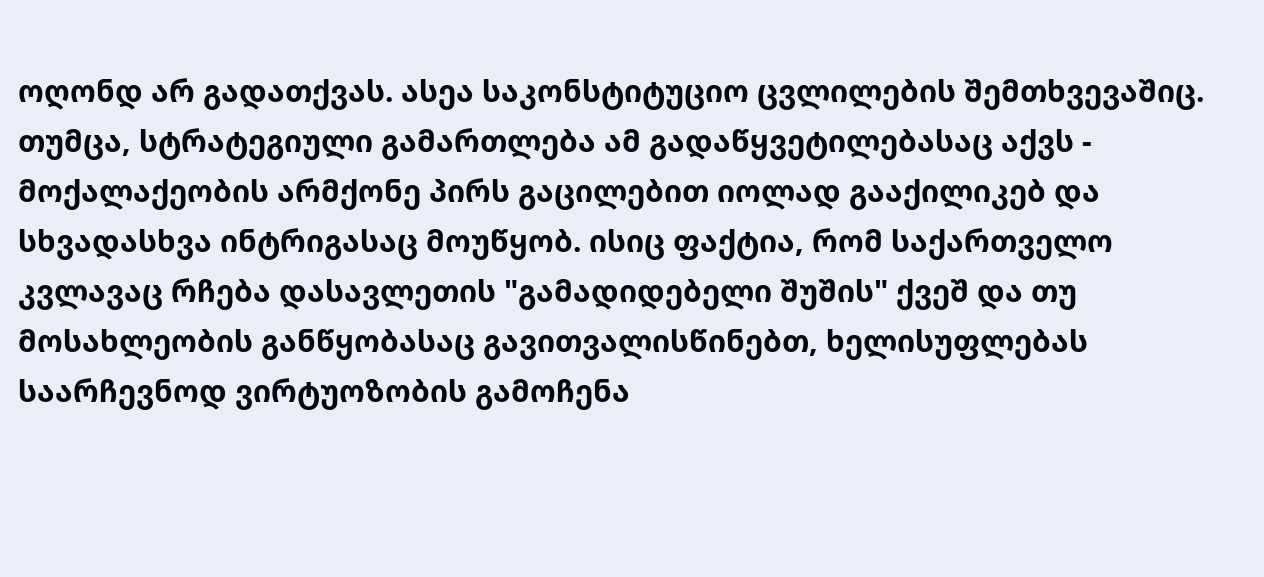ოღონდ არ გადათქვას. ასეა საკონსტიტუციო ცვლილების შემთხვევაშიც. თუმცა, სტრატეგიული გამართლება ამ გადაწყვეტილებასაც აქვს - მოქალაქეობის არმქონე პირს გაცილებით იოლად გააქილიკებ და სხვადასხვა ინტრიგასაც მოუწყობ. ისიც ფაქტია, რომ საქართველო კვლავაც რჩება დასავლეთის "გამადიდებელი შუშის" ქვეშ და თუ მოსახლეობის განწყობასაც გავითვალისწინებთ, ხელისუფლებას საარჩევნოდ ვირტუოზობის გამოჩენა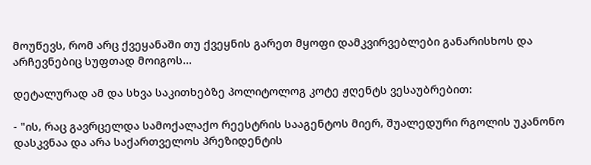მოუწევს, რომ არც ქვეყანაში თუ ქვეყნის გარეთ მყოფი დამკვირვებლები განარისხოს და არჩევნებიც სუფთად მოიგოს...

დეტალურად ამ და სხვა საკითხებზე პოლიტოლოგ კოტე ჟღენტს ვესაუბრებით:

- "ის, რაც გავრცელდა სამოქალაქო რეესტრის სააგენტოს მიერ, შუალედური რგოლის უკანონო დასკვნაა და არა საქართველოს პრეზიდენტის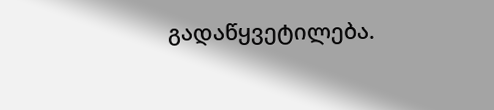გადაწყვეტილება.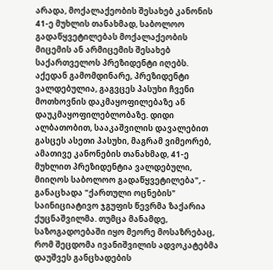არადა, მოქალაქეობის შესახებ კანონის 41-ე მუხლის თანახმად, საბოლოო გადაწყვეტილებას მოქალაქეობის მიცემის ან არმიცემის შესახებ საქართველოს პრეზიდენტი იღებს. აქედან გამომდინარე, პრეზიდენტი ვალდებულია, გაგვცეს პასუხი ჩვენი მოთხოვნის დაკმაყოფილებაზე ან დაუკმაყოფილებლობაზე. დიდი ალბათობით, სააკაშვილის დავალებით გასცეს ასეთი პასუხი, მაგრამ ვიმეორებ, ამათივე კანონების თანახმად, 41-ე მუხლით პრეზიდენტია ვალდებული, მიიღოს საბოლოო გადაწყვეტილება", - განაცხადა "ქართული ოცნების" საინიციატივო ჯგუფის წევრმა ზაქარია ქუცნაშვილმა. თუმცა მანამდე, საზოგადოებაში იყო მეორე მოსაზრებაც, რომ შეცდომა ივანიშვილის ადვოკატებმა დაუშვეს განცხადების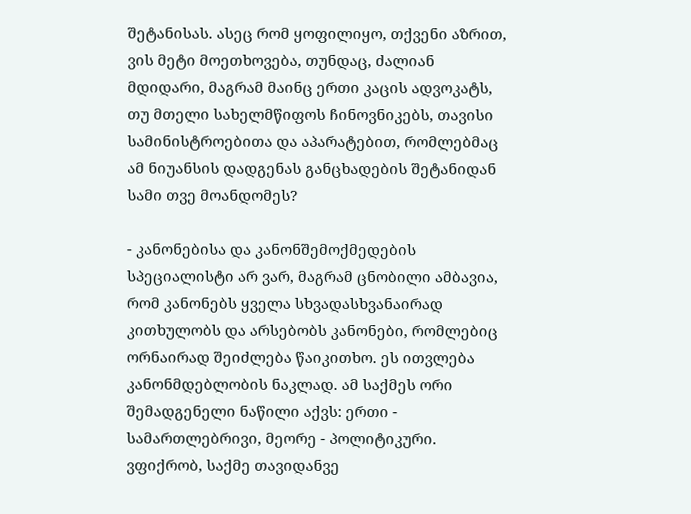შეტანისას. ასეც რომ ყოფილიყო, თქვენი აზრით, ვის მეტი მოეთხოვება, თუნდაც, ძალიან მდიდარი, მაგრამ მაინც ერთი კაცის ადვოკატს, თუ მთელი სახელმწიფოს ჩინოვნიკებს, თავისი სამინისტროებითა და აპარატებით, რომლებმაც ამ ნიუანსის დადგენას განცხადების შეტანიდან სამი თვე მოანდომეს?

- კანონებისა და კანონშემოქმედების სპეციალისტი არ ვარ, მაგრამ ცნობილი ამბავია, რომ კანონებს ყველა სხვადასხვანაირად კითხულობს და არსებობს კანონები, რომლებიც ორნაირად შეიძლება წაიკითხო. ეს ითვლება კანონმდებლობის ნაკლად. ამ საქმეს ორი შემადგენელი ნაწილი აქვს: ერთი - სამართლებრივი, მეორე - პოლიტიკური. ვფიქრობ, საქმე თავიდანვე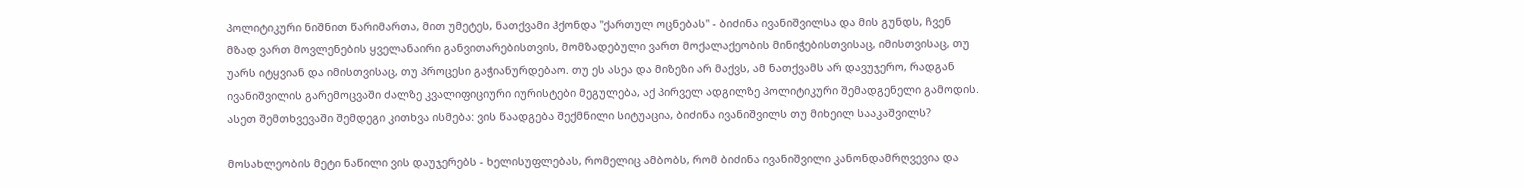პოლიტიკური ნიშნით წარიმართა, მით უმეტეს, ნათქვამი ჰქონდა "ქართულ ოცნებას" - ბიძინა ივანიშვილსა და მის გუნდს, ჩვენ მზად ვართ მოვლენების ყველანაირი განვითარებისთვის, მომზადებული ვართ მოქალაქეობის მინიჭებისთვისაც, იმისთვისაც, თუ უარს იტყვიან და იმისთვისაც, თუ პროცესი გაჭიანურდებაო. თუ ეს ასეა და მიზეზი არ მაქვს, ამ ნათქვამს არ დავუჯერო, რადგან ივანიშვილის გარემოცვაში ძალზე კვალიფიციური იურისტები მეგულება, აქ პირველ ადგილზე პოლიტიკური შემადგენელი გამოდის. ასეთ შემთხვევაში შემდეგი კითხვა ისმება: ვის წაადგება შექმნილი სიტუაცია, ბიძინა ივანიშვილს თუ მიხეილ სააკაშვილს?

მოსახლეობის მეტი ნაწილი ვის დაუჯერებს - ხელისუფლებას, რომელიც ამბობს, რომ ბიძინა ივანიშვილი კანონდამრღვევია და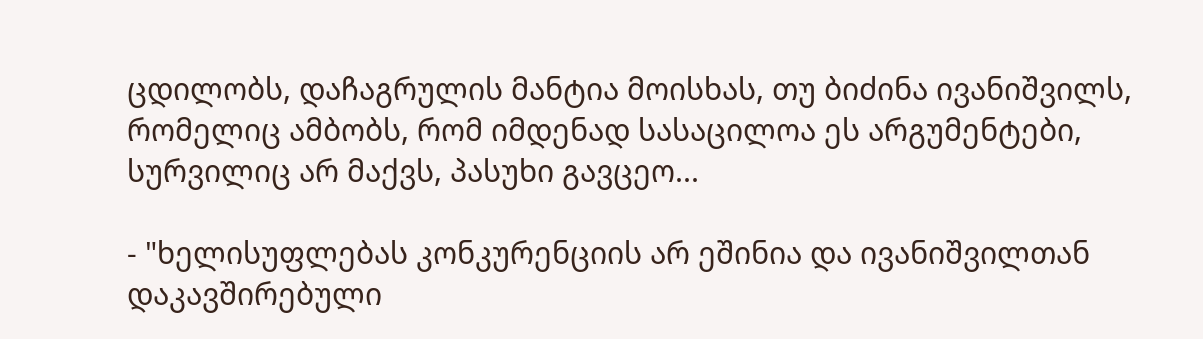ცდილობს, დაჩაგრულის მანტია მოისხას, თუ ბიძინა ივანიშვილს, რომელიც ამბობს, რომ იმდენად სასაცილოა ეს არგუმენტები, სურვილიც არ მაქვს, პასუხი გავცეო...

- "ხელისუფლებას კონკურენციის არ ეშინია და ივანიშვილთან დაკავშირებული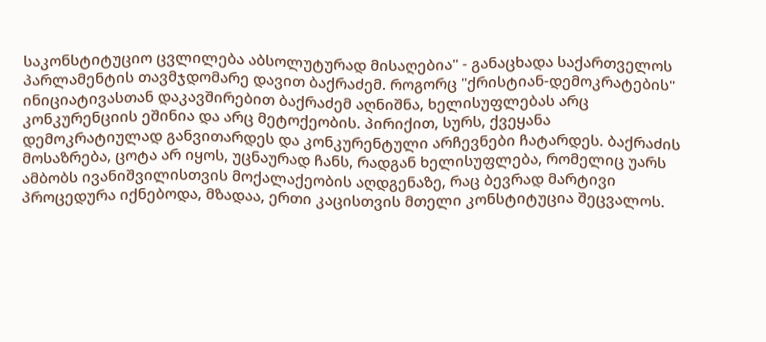საკონსტიტუციო ცვლილება აბსოლუტურად მისაღებია" - განაცხადა საქართველოს პარლამენტის თავმჯდომარე დავით ბაქრაძემ. როგორც "ქრისტიან-დემოკრატების" ინიციატივასთან დაკავშირებით ბაქრაძემ აღნიშნა, ხელისუფლებას არც კონკურენციის ეშინია და არც მეტოქეობის. პირიქით, სურს, ქვეყანა დემოკრატიულად განვითარდეს და კონკურენტული არჩევნები ჩატარდეს. ბაქრაძის მოსაზრება, ცოტა არ იყოს, უცნაურად ჩანს, რადგან ხელისუფლება, რომელიც უარს ამბობს ივანიშვილისთვის მოქალაქეობის აღდგენაზე, რაც ბევრად მარტივი პროცედურა იქნებოდა, მზადაა, ერთი კაცისთვის მთელი კონსტიტუცია შეცვალოს.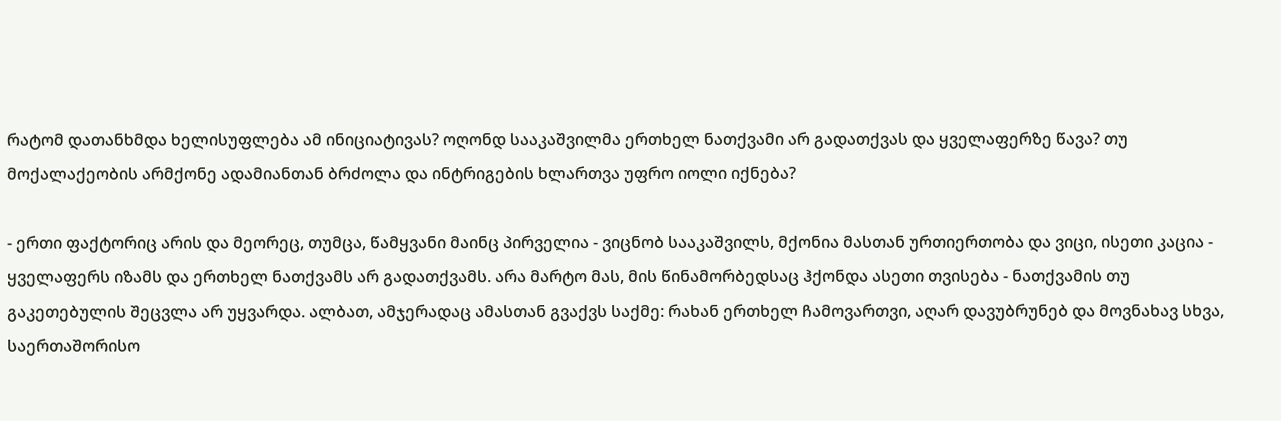რატომ დათანხმდა ხელისუფლება ამ ინიციატივას? ოღონდ სააკაშვილმა ერთხელ ნათქვამი არ გადათქვას და ყველაფერზე წავა? თუ მოქალაქეობის არმქონე ადამიანთან ბრძოლა და ინტრიგების ხლართვა უფრო იოლი იქნება?

- ერთი ფაქტორიც არის და მეორეც, თუმცა, წამყვანი მაინც პირველია - ვიცნობ სააკაშვილს, მქონია მასთან ურთიერთობა და ვიცი, ისეთი კაცია - ყველაფერს იზამს და ერთხელ ნათქვამს არ გადათქვამს. არა მარტო მას, მის წინამორბედსაც ჰქონდა ასეთი თვისება - ნათქვამის თუ გაკეთებულის შეცვლა არ უყვარდა. ალბათ, ამჯერადაც ამასთან გვაქვს საქმე: რახან ერთხელ ჩამოვართვი, აღარ დავუბრუნებ და მოვნახავ სხვა, საერთაშორისო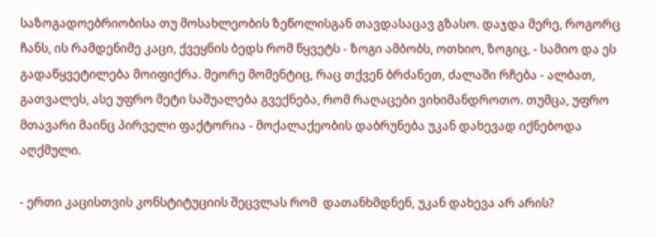საზოგადოებრიობისა თუ მოსახლეობის ზეწოლისგან თავდასაცავ გზასო. დაჯდა მერე, როგორც ჩანს, ის რამდენიმე კაცი, ქვეყნის ბედს რომ წყვეტს - ზოგი ამბობს, ოთხიო, ზოგიც, - სამიო და ეს გადაწყვეტილება მოიფიქრა. მეორე მომენტიც, რაც თქვენ ბრძანეთ, ძალაში რჩება - ალბათ, გათვალეს, ასე უფრო მეტი საშუალება გვექნება, რომ რაღაცები ვიხიმანდროთო. თუმცა, უფრო მთავარი მაინც პირველი ფაქტორია - მოქალაქეობის დაბრუნება უკან დახევად იქნებოდა აღქმული.

- ერთი კაცისთვის კონსტიტუციის შეცვლას რომ  დათანხმდნენ, უკან დახევა არ არის?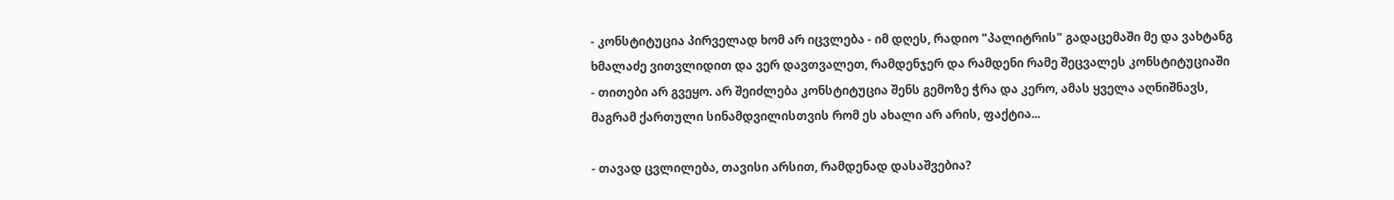- კონსტიტუცია პირველად ხომ არ იცვლება - იმ დღეს, რადიო "პალიტრის" გადაცემაში მე და ვახტანგ ხმალაძე ვითვლიდით და ვერ დავთვალეთ, რამდენჯერ და რამდენი რამე შეცვალეს კონსტიტუციაში - თითები არ გვეყო. არ შეიძლება კონსტიტუცია შენს გემოზე ჭრა და კერო, ამას ყველა აღნიშნავს, მაგრამ ქართული სინამდვილისთვის რომ ეს ახალი არ არის, ფაქტია...

- თავად ცვლილება, თავისი არსით, რამდენად დასაშვებია?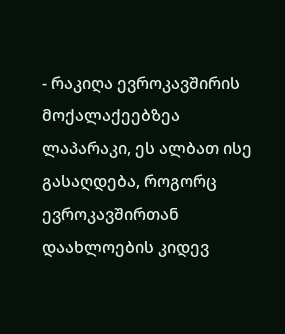- რაკიღა ევროკავშირის მოქალაქეებზეა ლაპარაკი, ეს ალბათ ისე გასაღდება, როგორც ევროკავშირთან დაახლოების კიდევ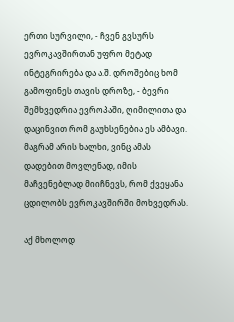ერთი სურვილი, - ჩვენ გვსურს ევროკავშირთან უფრო მეტად ინტეგრირება და ა.შ. დროშებიც ხომ გამოფინეს თავის დროზე, - ბევრი შემხვედრია ევროპაში, ღიმილითა და დაცინვით რომ გაუხსენებია ეს ამბავი. მაგრამ არის ხალხი, ვინც ამას დადებით მოვლენად, იმის მაჩვენებლად მიიჩნევს, რომ ქვეყანა ცდილობს ევროკავშირში მოხვედრას.

აქ მხოლოდ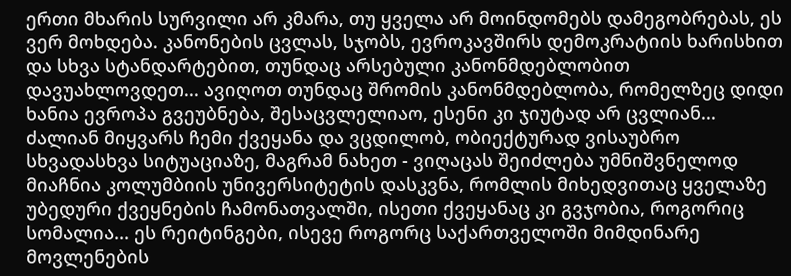ერთი მხარის სურვილი არ კმარა, თუ ყველა არ მოინდომებს დამეგობრებას, ეს ვერ მოხდება. კანონების ცვლას, სჯობს, ევროკავშირს დემოკრატიის ხარისხით და სხვა სტანდარტებით, თუნდაც არსებული კანონმდებლობით დავუახლოვდეთ... ავიღოთ თუნდაც შრომის კანონმდებლობა, რომელზეც დიდი ხანია ევროპა გვეუბნება, შესაცვლელიაო, ესენი კი ჯიუტად არ ცვლიან... ძალიან მიყვარს ჩემი ქვეყანა და ვცდილობ, ობიექტურად ვისაუბრო სხვადასხვა სიტუაციაზე, მაგრამ ნახეთ - ვიღაცას შეიძლება უმნიშვნელოდ მიაჩნია კოლუმბიის უნივერსიტეტის დასკვნა, რომლის მიხედვითაც ყველაზე უბედური ქვეყნების ჩამონათვალში, ისეთი ქვეყანაც კი გვჯობია, როგორიც სომალია... ეს რეიტინგები, ისევე როგორც საქართველოში მიმდინარე მოვლენების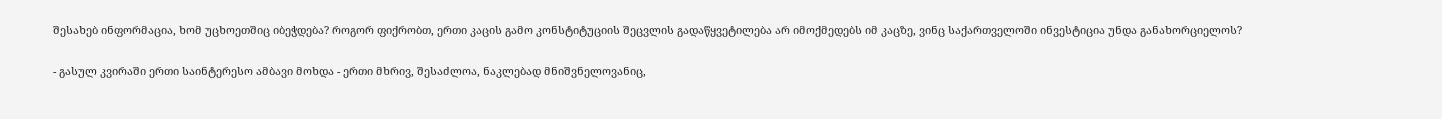შესახებ ინფორმაცია, ხომ უცხოეთშიც იბეჭდება? როგორ ფიქრობთ, ერთი კაცის გამო კონსტიტუციის შეცვლის გადაწყვეტილება არ იმოქმედებს იმ კაცზე, ვინც საქართველოში ინვესტიცია უნდა განახორციელოს?

- გასულ კვირაში ერთი საინტერესო ამბავი მოხდა - ერთი მხრივ, შესაძლოა, ნაკლებად მნიშვნელოვანიც,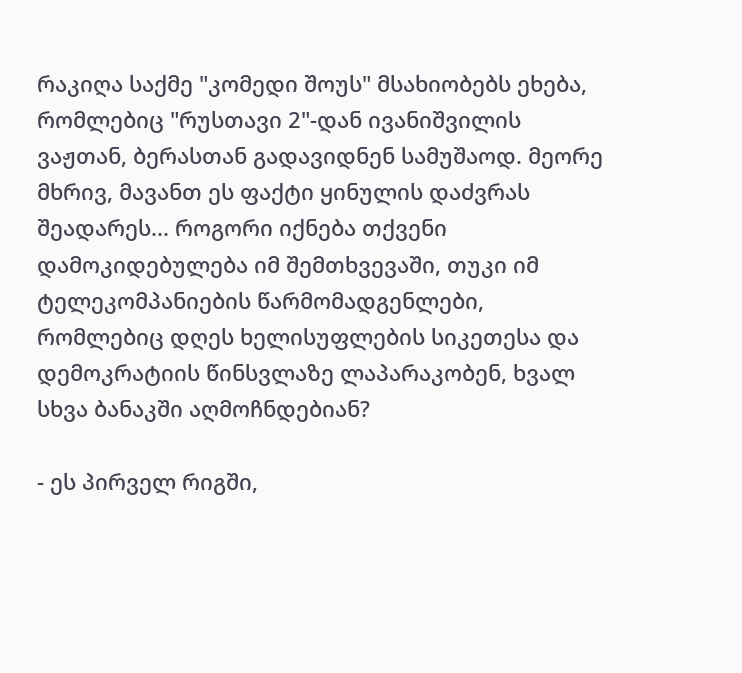რაკიღა საქმე "კომედი შოუს" მსახიობებს ეხება, რომლებიც "რუსთავი 2"-დან ივანიშვილის ვაჟთან, ბერასთან გადავიდნენ სამუშაოდ. მეორე მხრივ, მავანთ ეს ფაქტი ყინულის დაძვრას შეადარეს... როგორი იქნება თქვენი დამოკიდებულება იმ შემთხვევაში, თუკი იმ ტელეკომპანიების წარმომადგენლები, რომლებიც დღეს ხელისუფლების სიკეთესა და დემოკრატიის წინსვლაზე ლაპარაკობენ, ხვალ სხვა ბანაკში აღმოჩნდებიან?

- ეს პირველ რიგში,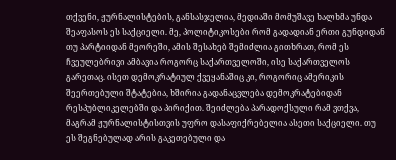თქვენი, ჟურნალისტების, განსასჯელია, მედიაში მომუშავე ხალხმა უნდა შეაფასოს ეს საქციელი. მე, პოლიტიკოსები რომ გადადიან ერთი გუნდიდან თუ პარტიიდან მეორეში, ამის შესახებ შემიძლია გითხრათ, რომ ეს ჩვეულებრივი ამბავია როგორც საქართველოში, ისე საქართველოს გარეთაც. ისეთ დემოკრატიულ ქვეყანაშიც კი, როგორიც ამერიკის შეერთებული შტატებია, ხშირია გადანაცვლება დემოკრატებიდან რესპუბლიკელებში და პირიქით. შეიძლება პარადოქსული რამ ვთქვა, მაგრამ ჟურნალისტისთვის უფრო დასაფიქრებელია ასეთი საქციელი. თუ ეს შეგნებულად არის გაკეთებული და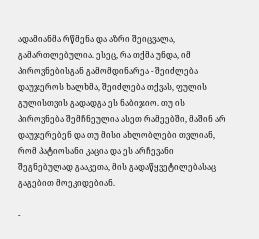ადამიანმა რწმენა და აზრი შეიცვალა, გამართლებულია. ესეც, რა თქმა უნდა, იმ პიროვნებისგან გამომდინარეა - შეიძლება დაუჯეროს ხალხმა, შეიძლება თქვას, ფულის გულისთვის გადადგა ეს ნაბიჯიო. თუ ის პიროვნება შემჩნეულია ასეთ რამეებში, მაშინ არ დაუჯერებენ და თუ მისი ახლობლები თვლიან, რომ პატიოსანი კაცია და ეს არჩევანი შეგნებულად გააკეთა, მის გადაწყვეტილებასაც გაგებით მოეკიდებიან.

-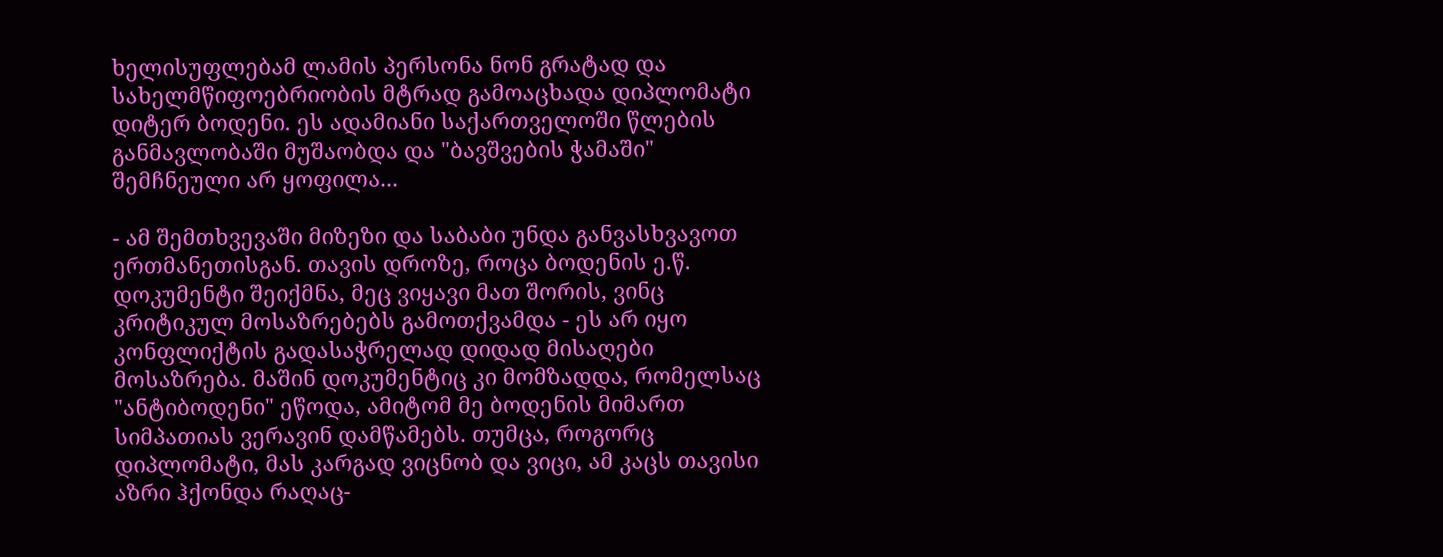ხელისუფლებამ ლამის პერსონა ნონ გრატად და სახელმწიფოებრიობის მტრად გამოაცხადა დიპლომატი დიტერ ბოდენი. ეს ადამიანი საქართველოში წლების განმავლობაში მუშაობდა და "ბავშვების ჭამაში" შემჩნეული არ ყოფილა...

- ამ შემთხვევაში მიზეზი და საბაბი უნდა განვასხვავოთ ერთმანეთისგან. თავის დროზე, როცა ბოდენის ე.წ. დოკუმენტი შეიქმნა, მეც ვიყავი მათ შორის, ვინც კრიტიკულ მოსაზრებებს გამოთქვამდა - ეს არ იყო კონფლიქტის გადასაჭრელად დიდად მისაღები მოსაზრება. მაშინ დოკუმენტიც კი მომზადდა, რომელსაც "ანტიბოდენი" ეწოდა, ამიტომ მე ბოდენის მიმართ სიმპათიას ვერავინ დამწამებს. თუმცა, როგორც დიპლომატი, მას კარგად ვიცნობ და ვიცი, ამ კაცს თავისი აზრი ჰქონდა რაღაც-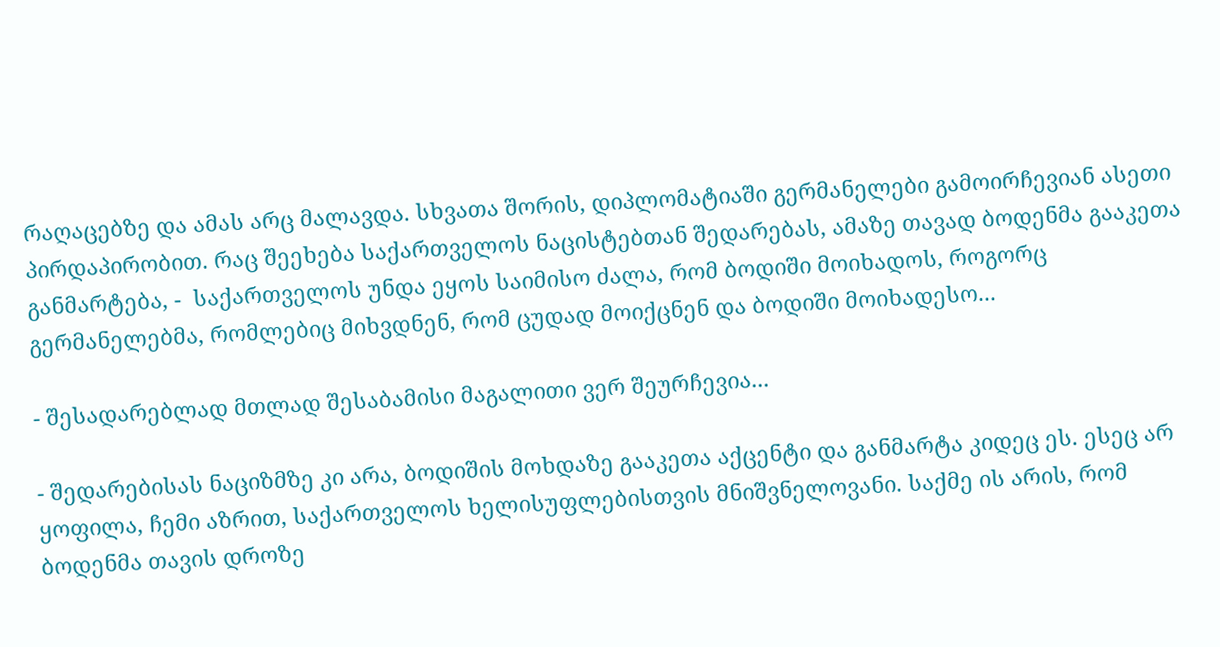რაღაცებზე და ამას არც მალავდა. სხვათა შორის, დიპლომატიაში გერმანელები გამოირჩევიან ასეთი პირდაპირობით. რაც შეეხება საქართველოს ნაცისტებთან შედარებას, ამაზე თავად ბოდენმა გააკეთა განმარტება, -  საქართველოს უნდა ეყოს საიმისო ძალა, რომ ბოდიში მოიხადოს, როგორც გერმანელებმა, რომლებიც მიხვდნენ, რომ ცუდად მოიქცნენ და ბოდიში მოიხადესო...

- შესადარებლად მთლად შესაბამისი მაგალითი ვერ შეურჩევია...

- შედარებისას ნაციზმზე კი არა, ბოდიშის მოხდაზე გააკეთა აქცენტი და განმარტა კიდეც ეს. ესეც არ ყოფილა, ჩემი აზრით, საქართველოს ხელისუფლებისთვის მნიშვნელოვანი. საქმე ის არის, რომ ბოდენმა თავის დროზე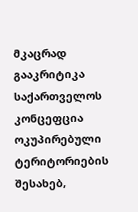მკაცრად გააკრიტიკა საქართველოს კონცეფცია ოკუპირებული ტერიტორიების შესახებ,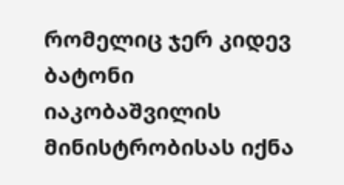რომელიც ჯერ კიდევ ბატონი იაკობაშვილის მინისტრობისას იქნა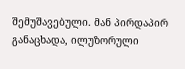შემუშავებული. მან პირდაპირ განაცხადა, ილუზორული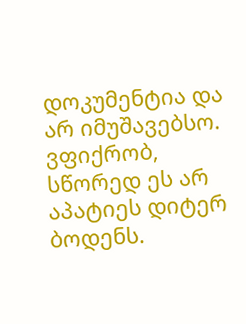დოკუმენტია და არ იმუშავებსო. ვფიქრობ, სწორედ ეს არ აპატიეს დიტერ ბოდენს.